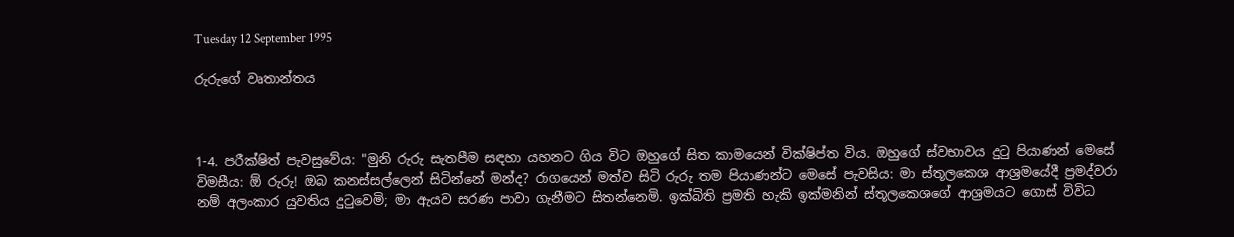Tuesday 12 September 1995

රුරුගේ වෘතාන්තය



1-4. පරීක්ෂිත් පැවසුවේය: "මුනි රුරු සැතපීම සඳහා යහනට ගිය විට ඔහුගේ සිත කාමයෙන් වික්ෂිප්ත විය. ඔහුගේ ස්වභාවය දුටු පියාණන් මෙසේ විමසීය: ඕ රුරු! ඔබ කනස්සල්ලෙන් සිටින්නේ මන්ද? රාගයෙන් මත්ව සිටි රුරු තම පියාණන්ට මෙසේ පැවසිය: මා ස්තූලකෙශ ආශ්‍රමයේදී ප්‍රමද්වරා නම් අලංකාර යුවතිය දුටුවෙමි; මා ඇයව සරණ පාවා ගැනීමට සිතන්නෙමි. ඉක්බිති ප්‍රමති හැකි ඉක්මනින් ස්තූලකෙශගේ ආශ්‍රමයට ගොස් විවිධ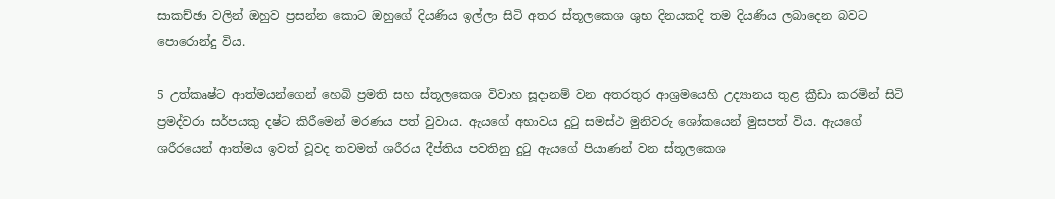සාකච්ඡා වලින් ඔහුව ප්‍රසන්න කොට ඔහුගේ දියණිය ඉල්ලා සිටි අතර ස්තූලකෙශ ශුභ දිනයකදි තම දියණිය ලබාදෙන බවට පොරොන්දු විය.

5 උත්කෘෂ්ට ආත්මයන්ගෙන් හෙබි ප්‍රමති සහ ස්තූලකෙශ විවාහ සූදානම් වන අතරතුර ආශ්‍රමයෙහි උද්‍යානය තුළ ක්‍රීඩා කරමින් සිටි ප්‍රමද්වරා සර්පයකු දෂ්ට කිරීමෙන් මරණය පත් වුවාය. ඇයගේ අභාවය දුටු සමස්ථ මුනිවරු ශෝකයෙන් මුසපත් විය. ඇයගේ ශරීරයෙන් ආත්මය ඉවත් වූවද තවමත් ශරීරය දීප්තිය පවතිනු දුටු ඇයගේ පියාණන් වන ස්තූලකෙශ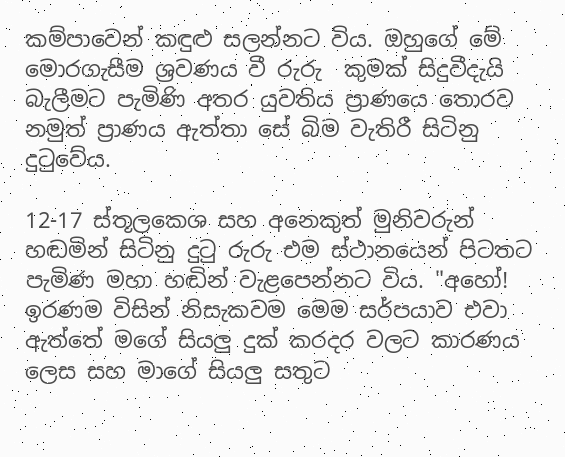කම්පාවෙන් කඳුළු සලන්නට විය. ඔහුගේ මේ මොරගැසීම ශ්‍රවණය වී රුරු  කුමක් සිදුවීදැයි බැලීමට පැමිණි අතර යුවතිය ප්‍රාණයෙ තොරව නමුත් ප්‍රාණය ඇත්තා සේ බිම වැතිරී සිටිනු දුටුවේය.

12-17 ස්තූලකෙශ සහ අනෙකුත් මුනිවරුන් හඬමින් සිටිනු දුටු රුරු එම ස්ථානයෙන් පිටතට පැමිණ මහා හඬින් වැළපෙන්නට විය. "අහෝ! ඉරණම විසින් නිසැකවම මෙම සර්පයාව එවා ඇත්තේ මගේ සියලු දුක් කරදර වලට කාරණය ලෙස සහ මාගේ සියලු සතුට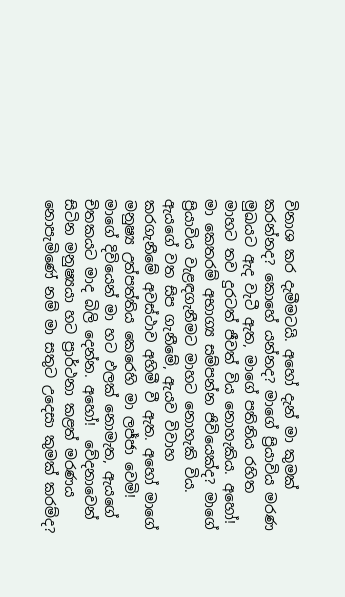විනාශ කර දැමීමටයි. අහෝ දැන් මා කුමක් කරන්නද? කොහේ යන්නද? මාගේ ප්‍රියාවිය මරණ මුඛයට ඇද වැටී ඇත, මාගේ පතිනිය රහිත මාහට තව දුරටත් ජීවත් විය නොහැකිය. අහෝ! මා කෙතරම් අභාග්‍ය සම්පන්න ජිවියෙක්ද? මාගේ ප්‍රියාවිය වැළඳගැනීමට මාහට නොහැකි විය. ඇයගේ වත සිප ගැනීමේ, ඇයව විවාහ කරගැනීමේ අවස්ථාව අහිමී වී ඇත. අහෝ මාගේ මනුෂ්‍ය උත්පත්තිය කෙරෙහි මා ලජ්ජා වෙමි! මාගේ දිවියෙන් මා හට ඵලක් නොමැත, ඇයගේ චිතකයට මාද බිලි දෙන්න. අහෝ!  වේදනාවෙන් සිටින මනුෂ්‍යයා හට ප්‍රාර්ථනා කළත් මරණය නොපැමිණේ නම් මා සතුට උදෙසා කුමක් කරම්ද?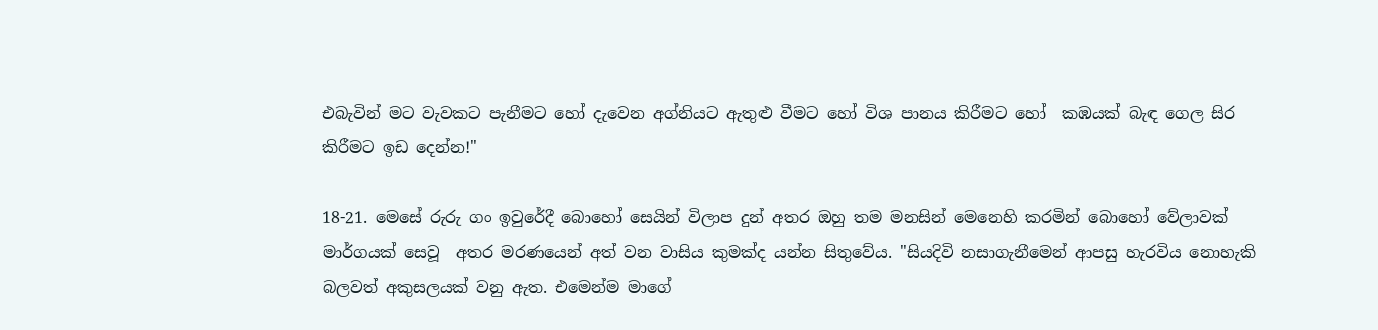එබැවින් මට වැවකට පැනීමට හෝ දැවෙන අග්නියට ඇතුළු වීමට හෝ විශ පානය කිරීමට හෝ  කඹයක් බැඳ ගෙල සිර කිරීමට ඉඩ දෙන්න!"

18-21. මෙසේ රුරු ගං ඉවුරේදී බොහෝ සෙයින් විලාප දුන් අතර ඔහු තම මනසින් මෙනෙහි කරමින් බොහෝ වේලාවක් මාර්ගයක් සෙවූ  අතර මරණයෙන් අත් වන වාසිය කුමක්ද යන්න සිතුවේය. "සියදිවි නසාගැනීමෙන් ආපසු හැරවිය නොහැකි බලවත් අකුසලයක් වනු ඇත. එමෙන්ම මාගේ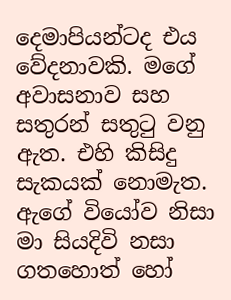දෙමාපියන්ටද එය වේදනාවකි. මගේ අවාසනාව සහ සතුරන් සතුටු වනු ඇත. එහි කිසිදු සැකයක් නොමැත. ඇගේ වියෝව නිසා මා සියදිවි නසා ගතහොත් හෝ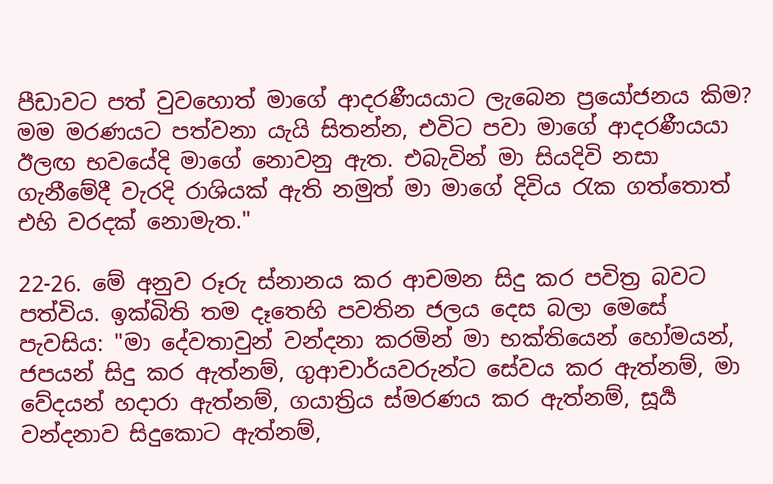පීඩාවට පත් වුවහොත් මාගේ ආදරණීයයාට ලැබෙන ප්‍රයෝජනය කිම? මම මරණයට පත්වනා යැයි සිතන්න, එවිට පවා මාගේ ආදරණීයයා ඊලඟ භවයේදි මාගේ නොවනු ඇත. එබැවින් මා සියදිවි නසා ගැනීමේදී වැරදි රාශියක් ඇති නමුත් මා මාගේ දිවිය රැක ගත්තොත් එහි වරදක් නොමැත."

22-26. මේ අනුව රූරු ස්නානය කර ආචමන සිදු කර පවිත්‍ර බවට පත්විය. ඉක්බිති තම දෑතෙහි පවතින ජලය දෙස බලා මෙසේ පැවසිය: "මා දේවතාවුන් වන්දනා කරමින් මා භක්තියෙන් හෝමයන්, ජපයන් සිදු කර ඇත්නම්, ගුආචාර්යවරුන්ට සේවය කර ඇත්නම්, මා වේදයන් හදාරා ඇත්නම්, ගයාත්‍රිය ස්මරණය කර ඇත්නම්, සූර්‍ය වන්දනාව සිදුකොට ඇත්නම්,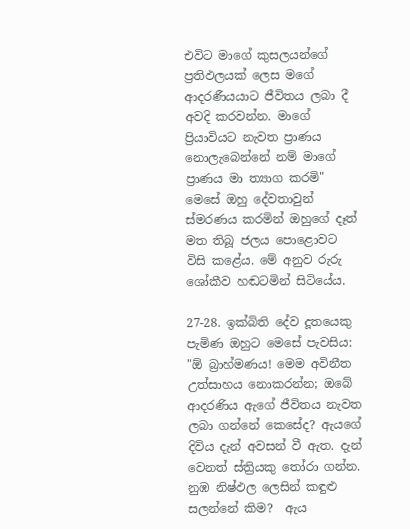එවිට මාගේ කුසලයන්ගේ ප්‍රතිඵලයක් ලෙස මගේ ආදරණීයයාට ජීවිතය ලබා දී අවදි කරවන්න. මාගේ ප්‍රියාවියට නැවත ප්‍රාණය නොලැබෙන්නේ නම් මාගේ ප්‍රාණය මා ත්‍යාග කරමි" මෙසේ ඔහු දේවතාවුන් ස්මරණය කරමින් ඔහුගේ දෑත් මත තිබූ ජලය පොළොවට විසි කළේය. මේ අනුව රුරු ශෝකීව හඬටමින් සිටියේය.

27-28. ඉක්බිති දේව දූතයෙකු පැමිණ ඔහුට මෙසේ පැවසිය: "ඕ බ්‍රාහ්මණය! මෙම අවිනීත උත්සාහය නොකරන්න; ඔබේ ආදරණිය ඇගේ ජීවිතය නැවත ලබා ගන්නේ කෙසේද? ඇයගේ දිවිය දැන් අවසන් වී ඇත. දැන් වෙනත් ස්ත්‍රියකු තෝරා ගන්න. නුඹ නිෂ්ඵල ලෙසින් කඳුළු සලන්නේ කිම?  ඇය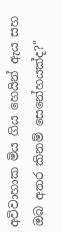අවිවාහාක මිය ගිය හෙයින් ඇය සහ ඔබ අතර කිනම් සෙනේහයක්ද?"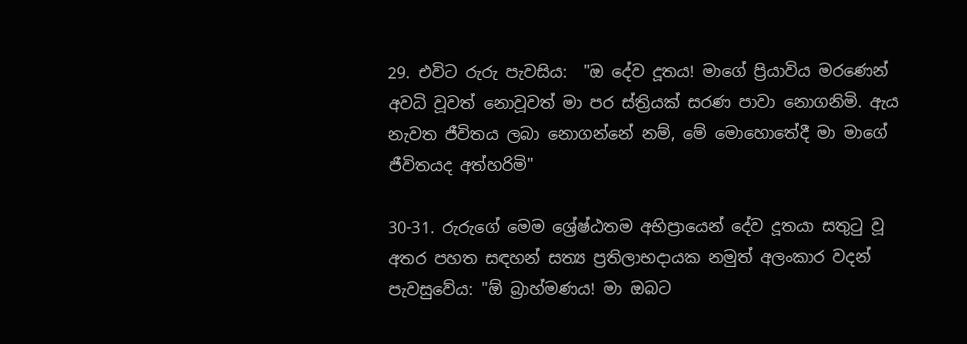29. එවිට රුරු පැවසිය:  "ඔ දේව දූතය! මාගේ ප්‍රියාවිය මරණෙන් අවධි වූවත් නොවූවත් මා පර ස්ත්‍රියක් සරණ පාවා නොගනිමි. ඇය නැවත ජීවිතය ලබා නොගන්නේ නම්, මේ මොහොතේදී මා මාගේ ජීවිතයද අත්හරිමි"

30-31. රුරුගේ මෙම ශ්‍රේෂ්ඨතම අභිප්‍රායෙන් දේව දූතයා සතුටු වූ අතර පහත සඳහන් සත්‍ය ප්‍රතිලාභදායක නමුත් අලංකාර වදන් පැවසුවේය: "ඕ බ්‍රාහ්මණය! මා ඔබට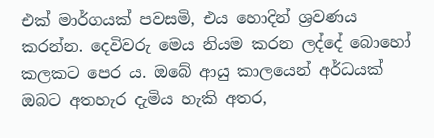එක් මාර්ගයක් පවසමි, එය හොදින් ශ්‍රවණය කරන්න. දෙවිවරු මෙය නියම කරන ලද්දේ බොහෝ කලකට පෙර ය. ඔබේ ආයු කාලයෙන් අර්ධයක් ඔබට අතහැර දැමිය හැකි අතර,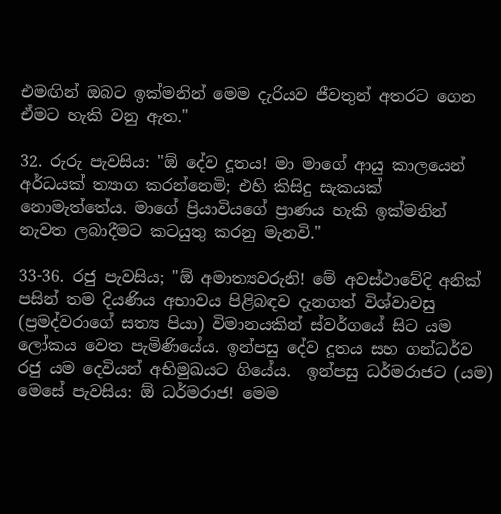එමඟින් ඔබට ඉක්මනින් මෙම දැරියව ජීවතුන් අතරට ගෙන ඒමට හැකි වනු ඇත."

32. රුරු පැවසිය: "ඕ දේව දූතය! මා මාගේ ආයු කාලයෙන් අර්ධයක් ත්‍යාග කරන්නෙමි; එහි කිසිදු සැකයක් නොමැත්තේය. මාගේ ප්‍රියාවියගේ ප්‍රාණය හැකි ඉක්මනින් නැවත ලබාදීමට කටයුතු කරනු මැනවි."

33-36. රජු පැවසිය; "ඕ අමාත්‍යවරුනි! මේ අවස්ථාවේදි අනික් පසින් තම දියණිය අභාවය පිළිබඳව දැනගත් විශ්වාවසු (ප්‍රමද්වරාගේ සත්‍ය පියා) විමානයකින් ස්වර්ගයේ සිට යම ලෝකය වෙත පැමිණියේය. ඉන්පසු දේව දූතය සහ ගන්ධර්ව රජු යම දෙවියන් අභිමුඛයට ගියේය.  ඉන්පසු ධර්මරාජට (යම) මෙසේ පැවසිය: ඕ ධර්මරාජ! මෙම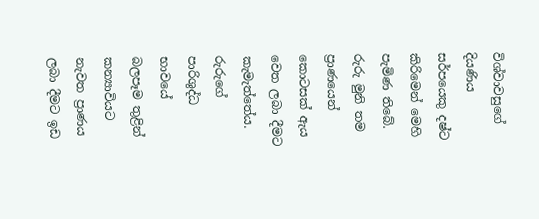විශ්වාවසුගේ දියණිය සර්පයෙකු දෂ්ට කිරිමෙන් මෙහි පැමිණ තිබේ. රුරු මුනි තම ප්‍රාණයෙන් කොටසක් ඇය වෙත ලබා දීමට කැමැත්තේය. රුරුගේ පාරිශුද්ධ භාවයේ බලපෑම තුළින් කන්‍යාවියට නැවත ප්‍රාණය ලබා දීමට ඉඩ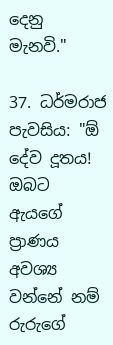දෙනු මැනවි."

37. ධර්මරාජ පැවසිය: "ඕ දේව දූතය! ඔබට ඇයගේ ප්‍රාණය අවශ්‍ය වන්නේ නම් රුරුගේ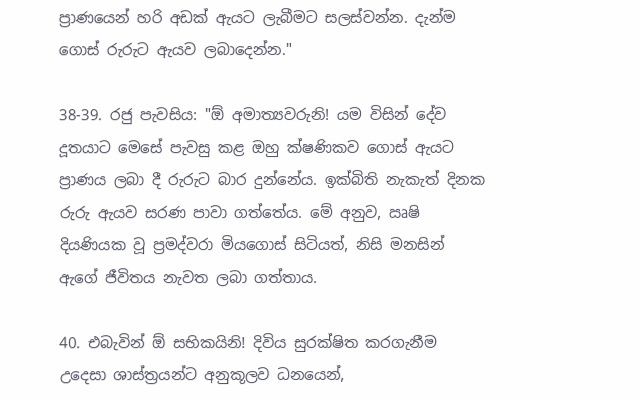ප්‍රාණයෙන් හරි අඩක් ඇයට ලැබීමට සලස්වන්න. දැන්ම ගොස් රුරුට ඇයව ලබාදෙන්න."

38-39. රජු පැවසිය: "ඕ අමාත්‍යවරුනි! යම විසින් දේව දූතයාට මෙසේ පැවසු කළ ඔහු ක්ෂණිකව ගොස් ඇයට ප්‍රාණය ලබා දී රුරුට බාර දුන්නේය. ඉක්බිති නැකැත් දිනක රුරු ඇයව සරණ පාවා ගත්තේය. මේ අනුව, ඍෂි දියණියක වූ ප්‍රමද්වරා මියගොස් සිටියත්, නිසි මනසින් ඇගේ ජීවිතය නැවත ලබා ගත්තාය.

40. එබැවින් ඕ සභිකයිනි! දිවිය සුරක්ෂිත කරගැනීම උදෙසා ශාස්ත්‍රයන්ට අනුකූලව ධනයෙන්,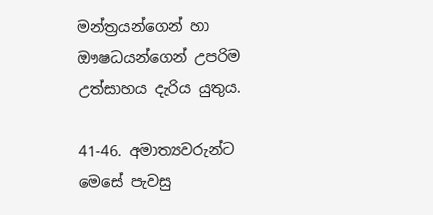මන්ත්‍රයන්ගෙන් හා ඖෂධයන්ගෙන් උපරිම උත්සාහය දැරිය යුතුය.

41-46. අමාත්‍යවරුන්ට මෙසේ පැවසු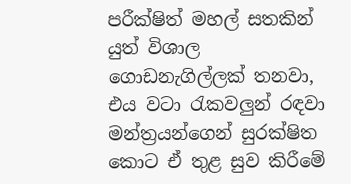පරීක්ෂිත් මහල් සතකින් යුත් විශාල ගොඩනැගිල්ලක් තනවා, එය වටා රැකවලුන් රඳවා මන්ත්‍රයන්ගෙන් සුරක්ෂිත කොට ඒ තුළ සුව කිරීමේ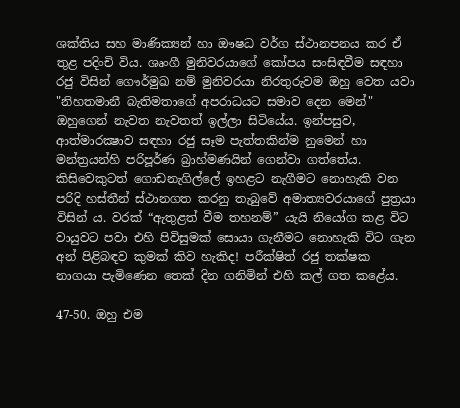ශක්තිය සහ මාණික්‍යන් හා ඖෂධ වර්ග ස්ථානපනය කර ඒ තුළ පදිංචි විය. ශෘංගී මුනිවරයාගේ කෝපය සංසිඳවීම සඳහා රජු විසින් ගෞර්මුඛ නම් මුනිවරයා නිරතුරුවම ඔහු වෙත යවා "නිහතමානී බැතිමතාගේ අපරාධයට සමාව දෙන මෙන්" ඔහුගෙන් නැවත නැවතත් ඉල්ලා සිටියේය. ඉන්පසුව, ආත්මාරක්‍ෂාව සඳහා රජු සෑම පැත්තකින්ම නුමෙන් හා මන්ත්‍රයන්හි පරිපූර්ණ බ්‍රාහ්මණයින් ගෙන්වා ගත්තේය. කිසිවෙකුටත් ගොඩනැගිල්ලේ ඉහළට නැගීමට නොහැකි වන පරිදි හස්තීන් ස්ථානගත කරනු තැබුවේ අමාත්‍යවරයාගේ පුත්‍රයා විසින් ය. වරක් “ඇතුළත් වීම තහනම්” යැයි නියෝග කළ විට වායුවට පවා එහි පිවිසුමක් සොයා ගැනීමට නොහැකි විට ගැන අන් පිළිබඳව කුමක් කිව හැකිද! පරීක්ෂිත් රජු තක්ෂක නාගයා පැමිණෙන තෙක් දින ගනිමින් එහි කල් ගත කළේය.

47-50. ඔහු එම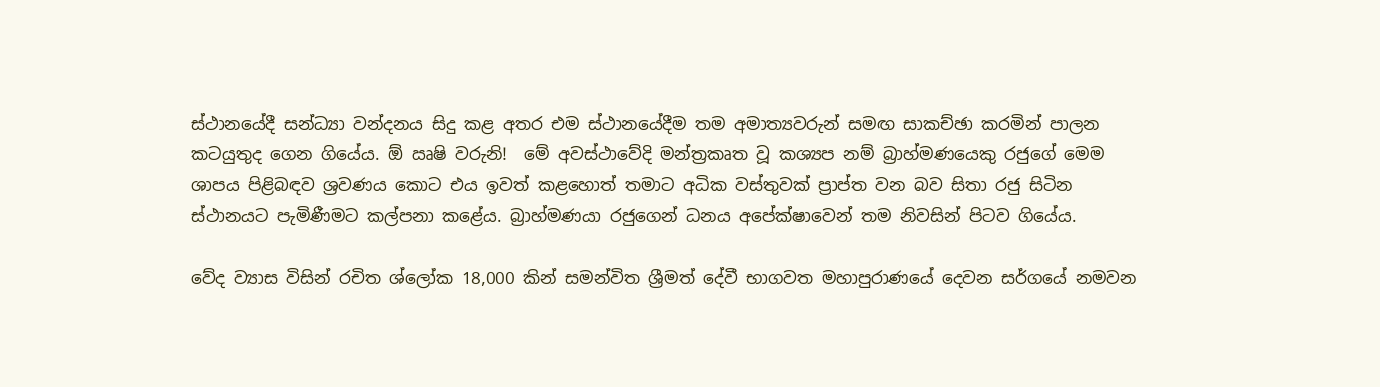ස්ථානයේදී සන්ධ්‍යා වන්දනය සිදු කළ අතර එම ස්ථානයේදීම තම අමාත්‍යවරුන් සමඟ සාකච්ඡා කරමින් පාලන කටයුතුද ගෙන ගියේය. ඕ ඍෂි වරුනි!  මේ අවස්ථාවේදි මන්ත්‍රකෘත වූ කශ්‍යප නම් බ්‍රාහ්මණයෙකු රජුගේ මෙම ශාපය පිළිබඳව ශ්‍රවණය කොට එය ඉවත් කළහොත් තමාට අධික වස්තුවක් ප්‍රාප්ත වන බව සිතා රජු සිටින ස්ථානයට පැමිණීමට කල්පනා කළේය. බ්‍රාහ්මණයා රජුගෙන් ධනය අපේක්ෂාවෙන් තම නිවසින් පිටව ගියේය.

වේද ව්‍යාස විසින් රචිත ශ්ලෝක 18,000 කින් සමන්විත ශ්‍රීමත් දේවී භාගවත මහාපුරාණයේ දෙවන සර්ගයේ නමවන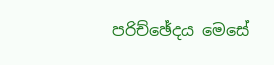පරිච්ඡේදය මෙසේ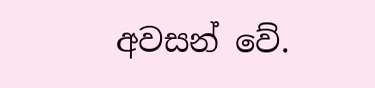අවසන් වේ.